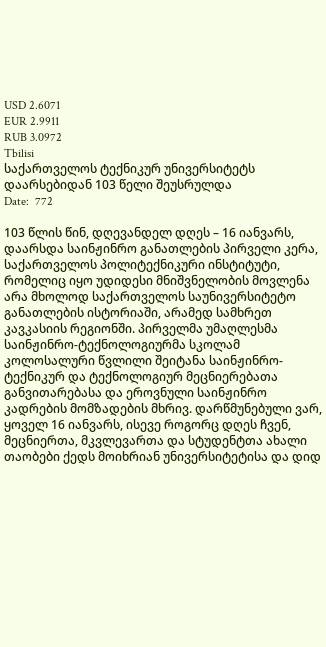USD 2.6071
EUR 2.9911
RUB 3.0972
Tbilisi
საქართველოს ტექნიკურ უნივერსიტეტს დაარსებიდან 103 წელი შეუსრულდა
Date:  772

103 წლის წინ, დღევანდელ დღეს – 16 იანვარს, დაარსდა საინჟინრო განათლების პირველი კერა, საქართველოს პოლიტექნიკური ინსტიტუტი, რომელიც იყო უდიდესი მნიშვნელობის მოვლენა არა მხოლოდ საქართველოს საუნივერსიტეტო განათლების ისტორიაში, არამედ სამხრეთ კავკასიის რეგიონში. პირველმა უმაღლესმა საინჟინრო-ტექნოლოგიურმა სკოლამ კოლოსალური წვლილი შეიტანა საინჟინრო-ტექნიკურ და ტექნოლოგიურ მეცნიერებათა განვითარებასა და ეროვნული საინჟინრო კადრების მომზადების მხრივ. დარწმუნებული ვარ, ყოველ 16 იანვარს, ისევე როგორც დღეს ჩვენ, მეცნიერთა, მკვლევართა და სტუდენტთა ახალი თაობები ქედს მოიხრიან უნივერსიტეტისა და დიდ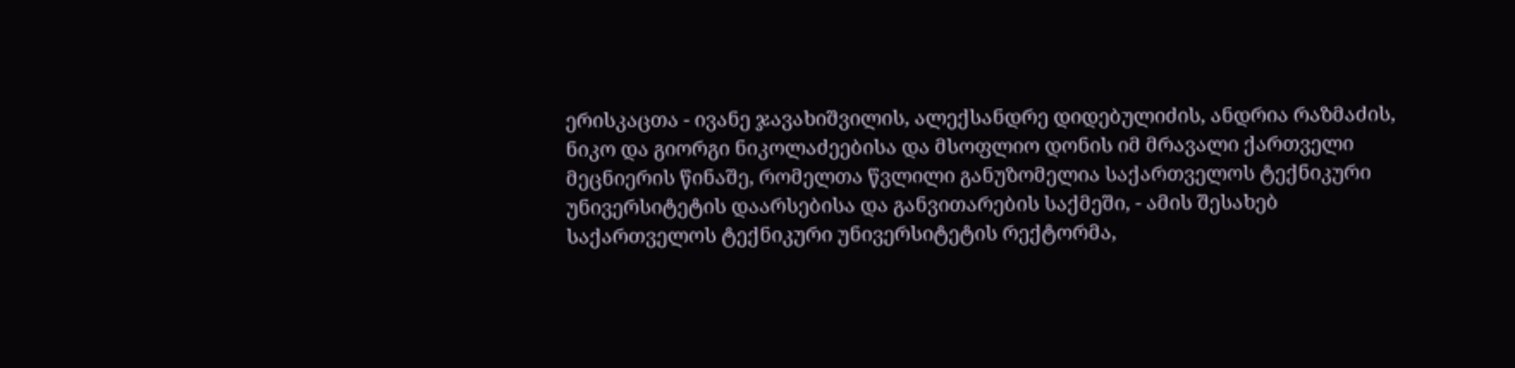ერისკაცთა - ივანე ჯავახიშვილის, ალექსანდრე დიდებულიძის, ანდრია რაზმაძის, ნიკო და გიორგი ნიკოლაძეებისა და მსოფლიო დონის იმ მრავალი ქართველი მეცნიერის წინაშე, რომელთა წვლილი განუზომელია საქართველოს ტექნიკური უნივერსიტეტის დაარსებისა და განვითარების საქმეში, - ამის შესახებ საქართველოს ტექნიკური უნივერსიტეტის რექტორმა,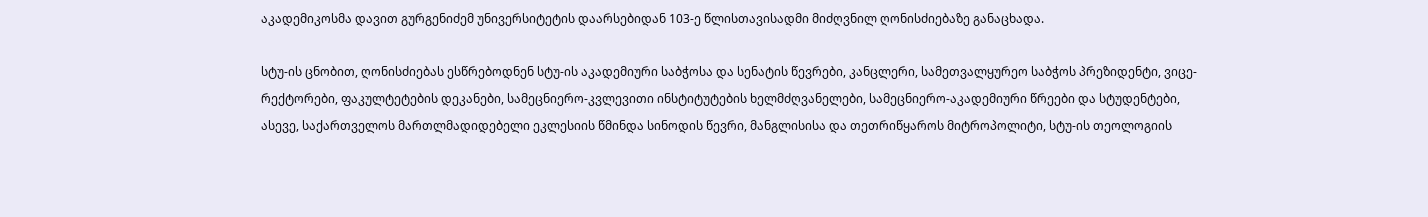აკადემიკოსმა დავით გურგენიძემ უნივერსიტეტის დაარსებიდან 103-ე წლისთავისადმი მიძღვნილ ღონისძიებაზე განაცხადა.

სტუ-ის ცნობით, ღონისძიებას ესწრებოდნენ სტუ-ის აკადემიური საბჭოსა და სენატის წევრები, კანცლერი, სამეთვალყურეო საბჭოს პრეზიდენტი, ვიცე-რექტორები, ფაკულტეტების დეკანები, სამეცნიერო-კვლევითი ინსტიტუტების ხელმძღვანელები, სამეცნიერო-აკადემიური წრეები და სტუდენტები, ასევე, საქართველოს მართლმადიდებელი ეკლესიის წმინდა სინოდის წევრი, მანგლისისა და თეთრიწყაროს მიტროპოლიტი, სტუ-ის თეოლოგიის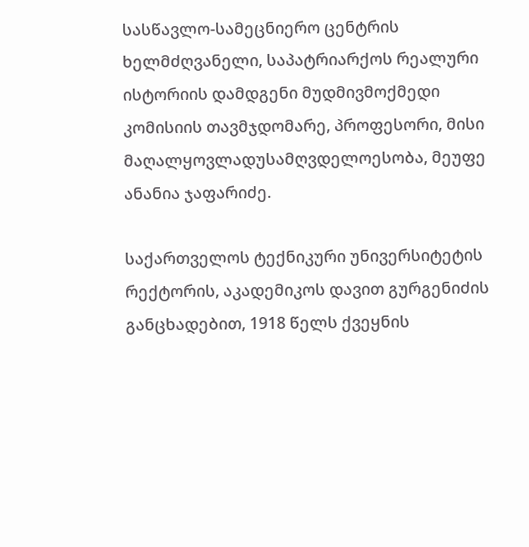სასწავლო-სამეცნიერო ცენტრის ხელმძღვანელი, საპატრიარქოს რეალური ისტორიის დამდგენი მუდმივმოქმედი კომისიის თავმჯდომარე, პროფესორი, მისი მაღალყოვლადუსამღვდელოესობა, მეუფე ანანია ჯაფარიძე.

საქართველოს ტექნიკური უნივერსიტეტის რექტორის, აკადემიკოს დავით გურგენიძის განცხადებით, 1918 წელს ქვეყნის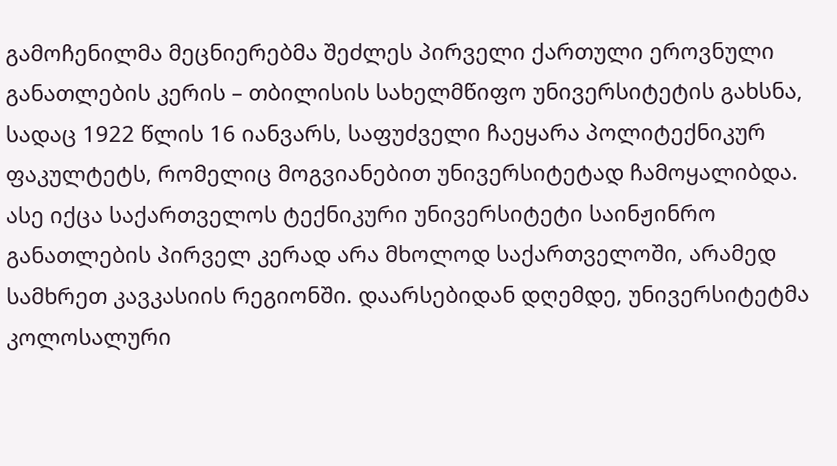გამოჩენილმა მეცნიერებმა შეძლეს პირველი ქართული ეროვნული განათლების კერის – თბილისის სახელმწიფო უნივერსიტეტის გახსნა, სადაც 1922 წლის 16 იანვარს, საფუძველი ჩაეყარა პოლიტექნიკურ ფაკულტეტს, რომელიც მოგვიანებით უნივერსიტეტად ჩამოყალიბდა. ასე იქცა საქართველოს ტექნიკური უნივერსიტეტი საინჟინრო განათლების პირველ კერად არა მხოლოდ საქართველოში, არამედ სამხრეთ კავკასიის რეგიონში. დაარსებიდან დღემდე, უნივერსიტეტმა კოლოსალური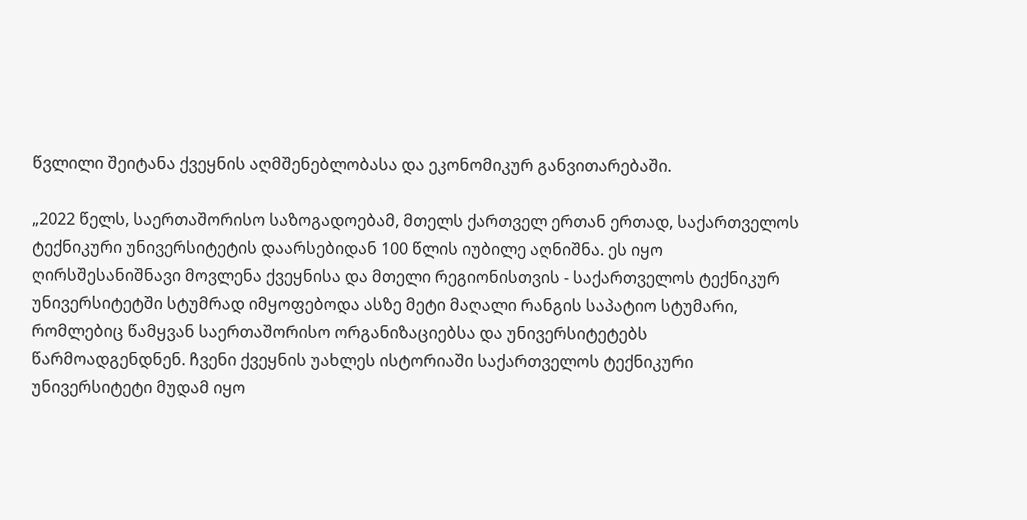წვლილი შეიტანა ქვეყნის აღმშენებლობასა და ეკონომიკურ განვითარებაში.

„2022 წელს, საერთაშორისო საზოგადოებამ, მთელს ქართველ ერთან ერთად, საქართველოს ტექნიკური უნივერსიტეტის დაარსებიდან 100 წლის იუბილე აღნიშნა. ეს იყო ღირსშესანიშნავი მოვლენა ქვეყნისა და მთელი რეგიონისთვის - საქართველოს ტექნიკურ უნივერსიტეტში სტუმრად იმყოფებოდა ასზე მეტი მაღალი რანგის საპატიო სტუმარი, რომლებიც წამყვან საერთაშორისო ორგანიზაციებსა და უნივერსიტეტებს წარმოადგენდნენ. ჩვენი ქვეყნის უახლეს ისტორიაში საქართველოს ტექნიკური უნივერსიტეტი მუდამ იყო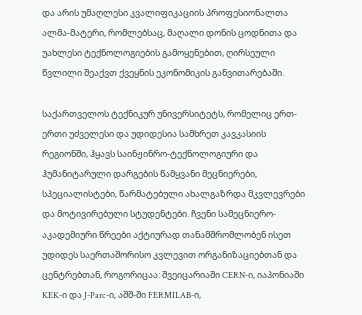და არის უმაღლესი კვალიფიკაციის პროფესიონალთა ალმა-მატერი, რომლებსაც, მაღალი დონის ცოდნითა და უახლესი ტექნოლოგიების გამოყენებით, ღირსეული წვლილი შეაქვთ ქვეყნის ეკონომიკის განვითარებაში.

საქართველოს ტექნიკურ უნივერსიტეტს, რომელიც ერთ-ერთი უძველესი და უდიდესია სამხრეთ კავკასიის რეგიონში, ჰყავს საინჟინრო-ტექნოლოგიური და ჰუმანიტარული დარგების წამყვანი მეცნიერები, სპეციალისტები, წარმატებული ახალგაზრდა მკვლევრები და მოტივირებული სტუდენტები. ჩვენი სამეცნიერო-აკადემიური წრეები აქტიურად თანამშრომლობენ ისეთ უდიდეს საერთაშორისო კვლევით ორგანიზაციებთან და ცენტრებთან, როგორიცაა: შვეიცარიაში CERN-ი, იაპონიაში KEK-ი და J-Parc-ი, აშშ-ში FERMILAB-ი,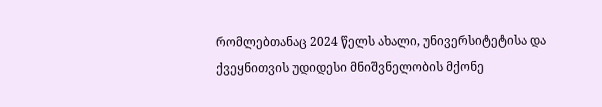რომლებთანაც 2024 წელს ახალი, უნივერსიტეტისა და ქვეყნითვის უდიდესი მნიშვნელობის მქონე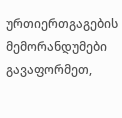ურთიერთგაგების მემორანდუმები გავაფორმეთ,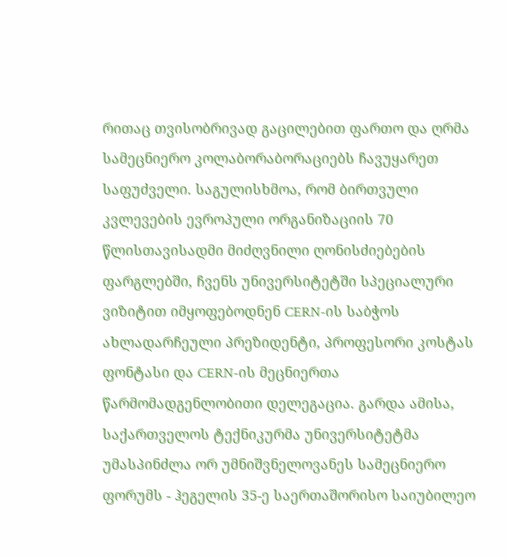რითაც თვისობრივად გაცილებით ფართო და ღრმა სამეცნიერო კოლაბორაბორაციებს ჩავუყარეთ საფუძველი. საგულისხმოა, რომ ბირთვული კვლევების ევროპული ორგანიზაციის 70 წლისთავისადმი მიძღვნილი ღონისძიებების ფარგლებში, ჩვენს უნივერსიტეტში სპეციალური ვიზიტით იმყოფებოდნენ CERN-ის საბჭოს ახლადარჩეული პრეზიდენტი, პროფესორი კოსტას ფონტასი და CERN-ის მეცნიერთა წარმომადგენლობითი დელეგაცია. გარდა ამისა, საქართველოს ტექნიკურმა უნივერსიტეტმა უმასპინძლა ორ უმნიშვნელოვანეს სამეცნიერო ფორუმს - ჰეგელის 35-ე საერთაშორისო საიუბილეო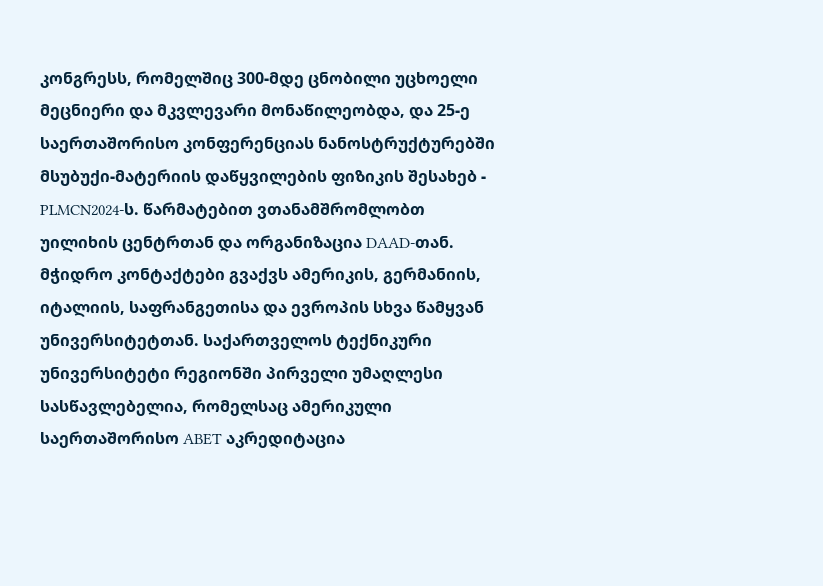კონგრესს, რომელშიც 300-მდე ცნობილი უცხოელი მეცნიერი და მკვლევარი მონაწილეობდა, და 25-ე საერთაშორისო კონფერენციას ნანოსტრუქტურებში მსუბუქი-მატერიის დაწყვილების ფიზიკის შესახებ - PLMCN2024-ს. წარმატებით ვთანამშრომლობთ უილიხის ცენტრთან და ორგანიზაცია DAAD-თან. მჭიდრო კონტაქტები გვაქვს ამერიკის, გერმანიის, იტალიის, საფრანგეთისა და ევროპის სხვა წამყვან უნივერსიტეტთან. საქართველოს ტექნიკური უნივერსიტეტი რეგიონში პირველი უმაღლესი სასწავლებელია, რომელსაც ამერიკული საერთაშორისო ABET აკრედიტაცია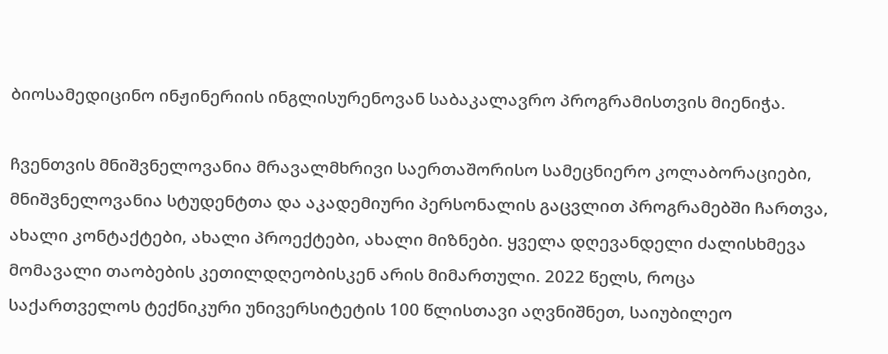ბიოსამედიცინო ინჟინერიის ინგლისურენოვან საბაკალავრო პროგრამისთვის მიენიჭა.

ჩვენთვის მნიშვნელოვანია მრავალმხრივი საერთაშორისო სამეცნიერო კოლაბორაციები, მნიშვნელოვანია სტუდენტთა და აკადემიური პერსონალის გაცვლით პროგრამებში ჩართვა, ახალი კონტაქტები, ახალი პროექტები, ახალი მიზნები. ყველა დღევანდელი ძალისხმევა მომავალი თაობების კეთილდღეობისკენ არის მიმართული. 2022 წელს, როცა საქართველოს ტექნიკური უნივერსიტეტის 100 წლისთავი აღვნიშნეთ, საიუბილეო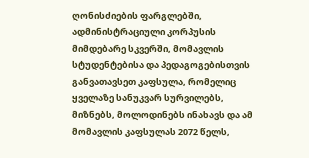ღონისძიების ფარგლებში, ადმინისტრაციული კორპუსის მიმდებარე სკვერში, მომავლის სტუდენტებისა და პედაგოგებისთვის განვათავსეთ კაფსულა, რომელიც ყველაზე სანუკვარ სურვილებს, მიზნებს, მოლოდინებს ინახავს და ამ მომავლის კაფსულას 2072 წელს,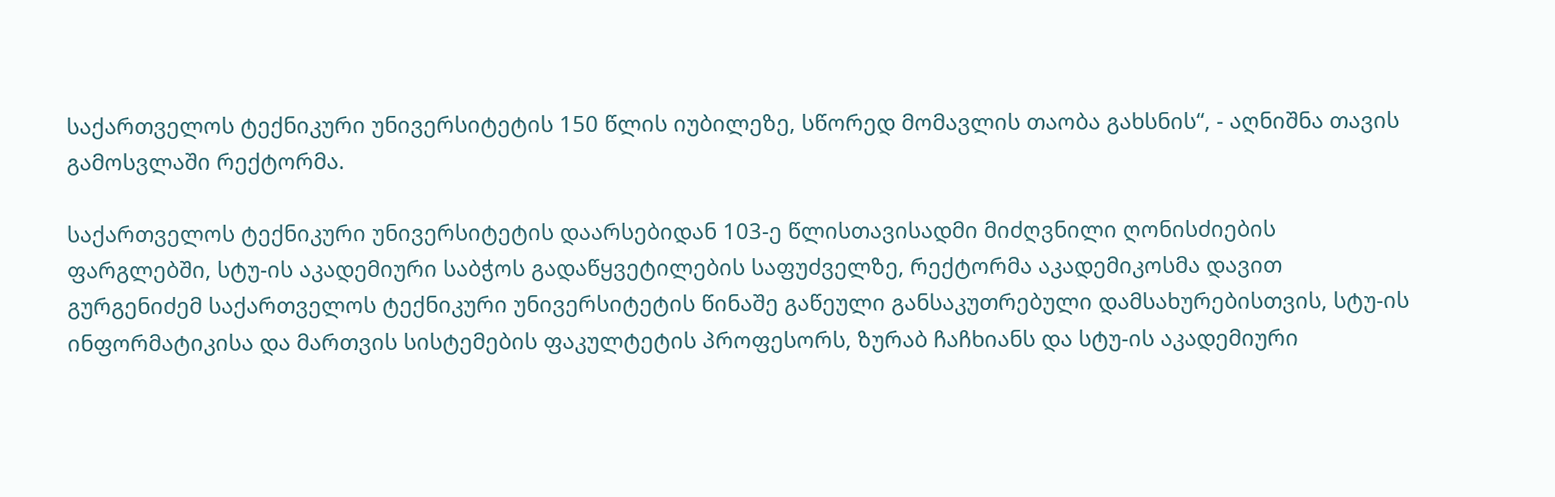საქართველოს ტექნიკური უნივერსიტეტის 150 წლის იუბილეზე, სწორედ მომავლის თაობა გახსნის“, - აღნიშნა თავის გამოსვლაში რექტორმა.

საქართველოს ტექნიკური უნივერსიტეტის დაარსებიდან 103-ე წლისთავისადმი მიძღვნილი ღონისძიების ფარგლებში, სტუ-ის აკადემიური საბჭოს გადაწყვეტილების საფუძველზე, რექტორმა აკადემიკოსმა დავით გურგენიძემ საქართველოს ტექნიკური უნივერსიტეტის წინაშე გაწეული განსაკუთრებული დამსახურებისთვის, სტუ-ის ინფორმატიკისა და მართვის სისტემების ფაკულტეტის პროფესორს, ზურაბ ჩაჩხიანს და სტუ-ის აკადემიური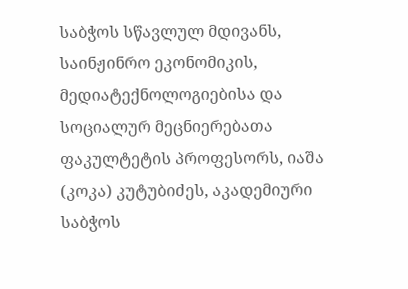საბჭოს სწავლულ მდივანს, საინჟინრო ეკონომიკის, მედიატექნოლოგიებისა და სოციალურ მეცნიერებათა ფაკულტეტის პროფესორს, იაშა (კოკა) კუტუბიძეს, აკადემიური საბჭოს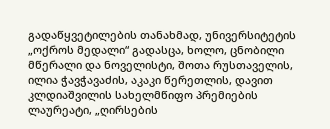გადაწყვეტილების თანახმად, უნივერსიტეტის „ოქროს მედალი“ გადასცა, ხოლო, ცნობილი მწერალი და ნოველისტი, შოთა რუსთაველის, ილია ჭავჭავაძის, აკაკი წერეთლის, დავით კლდიაშვილის სახელმწიფო პრემიების ლაურეატი, „ღირსების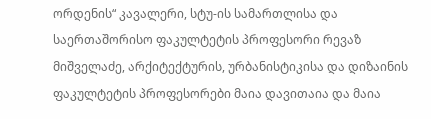ორდენის“ კავალერი, სტუ-ის სამართლისა და საერთაშორისო ფაკულტეტის პროფესორი რევაზ მიშველაძე, არქიტექტურის, ურბანისტიკისა და დიზაინის ფაკულტეტის პროფესორები მაია დავითაია და მაია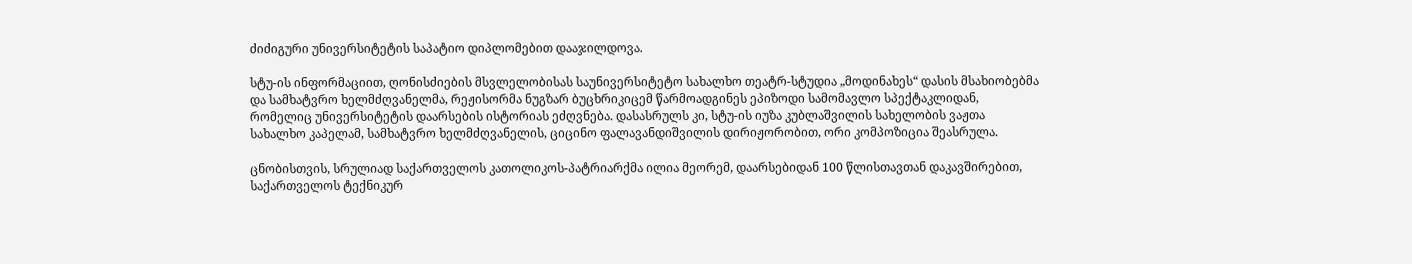ძიძიგური უნივერსიტეტის საპატიო დიპლომებით დააჯილდოვა.

სტუ-ის ინფორმაციით, ღონისძიების მსვლელობისას საუნივერსიტეტო სახალხო თეატრ-სტუდია „მოდინახეს“ დასის მსახიობებმა და სამხატვრო ხელმძღვანელმა, რეჟისორმა ნუგზარ ბუცხრიკიცემ წარმოადგინეს ეპიზოდი სამომავლო სპექტაკლიდან, რომელიც უნივერსიტეტის დაარსების ისტორიას ეძღვნება. დასასრულს კი, სტუ-ის იუზა კუბლაშვილის სახელობის ვაჟთა სახალხო კაპელამ, სამხატვრო ხელმძღვანელის, ციცინო ფალავანდიშვილის დირიჟორობით, ორი კომპოზიცია შეასრულა.

ცნობისთვის, სრულიად საქართველოს კათოლიკოს-პატრიარქმა ილია მეორემ, დაარსებიდან 100 წლისთავთან დაკავშირებით, საქართველოს ტექნიკურ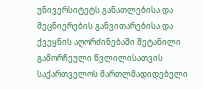უნივერსიტეტს განათლებისა და მეცნიერების განვითარებისა და ქვეყნის აღორძინებაში შეტანილი გამორჩეული წვლილისათვის საქართველოს მართლმადიდებელი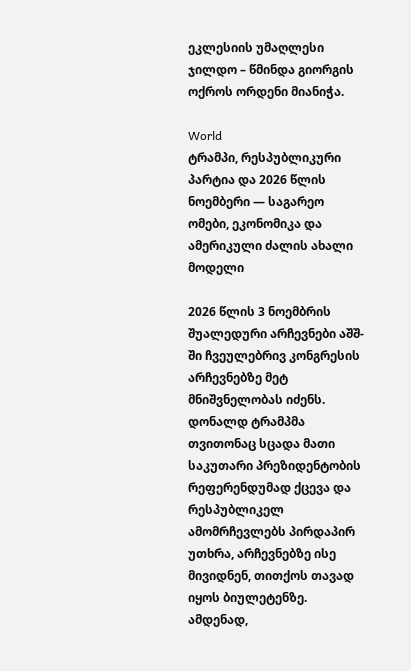ეკლესიის უმაღლესი ჯილდო – წმინდა გიორგის ოქროს ორდენი მიანიჭა.

World
ტრამპი, რესპუბლიკური პარტია და 2026 წლის ნოემბერი — საგარეო ომები, ეკონომიკა და ამერიკული ძალის ახალი მოდელი

2026 წლის 3 ნოემბრის შუალედური არჩევნები აშშ-ში ჩვეულებრივ კონგრესის არჩევნებზე მეტ მნიშვნელობას იძენს. დონალდ ტრამპმა თვითონაც სცადა მათი საკუთარი პრეზიდენტობის რეფერენდუმად ქცევა და რესპუბლიკელ ამომრჩევლებს პირდაპირ უთხრა, არჩევნებზე ისე მივიდნენ, თითქოს თავად იყოს ბიულეტენზე. ამდენად,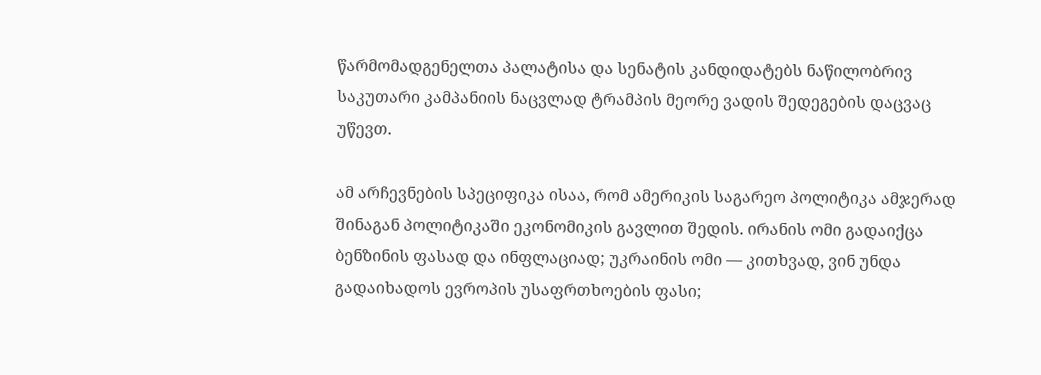წარმომადგენელთა პალატისა და სენატის კანდიდატებს ნაწილობრივ საკუთარი კამპანიის ნაცვლად ტრამპის მეორე ვადის შედეგების დაცვაც უწევთ.

ამ არჩევნების სპეციფიკა ისაა, რომ ამერიკის საგარეო პოლიტიკა ამჯერად შინაგან პოლიტიკაში ეკონომიკის გავლით შედის. ირანის ომი გადაიქცა ბენზინის ფასად და ინფლაციად; უკრაინის ომი — კითხვად, ვინ უნდა გადაიხადოს ევროპის უსაფრთხოების ფასი;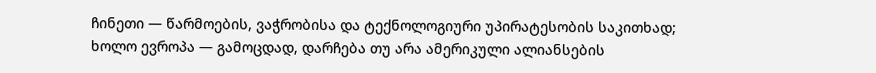ჩინეთი — წარმოების, ვაჭრობისა და ტექნოლოგიური უპირატესობის საკითხად; ხოლო ევროპა — გამოცდად, დარჩება თუ არა ამერიკული ალიანსების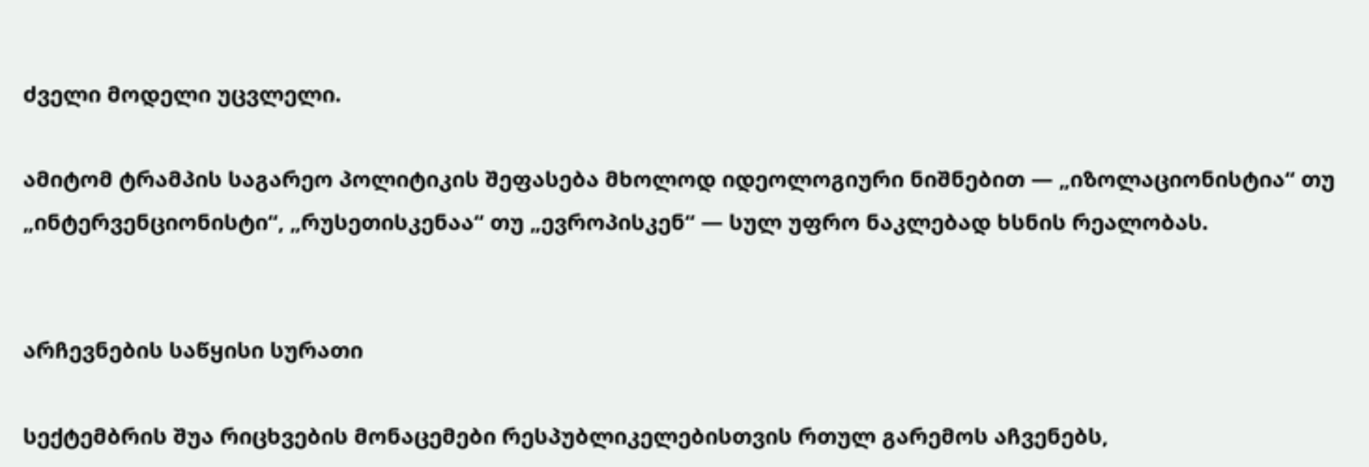ძველი მოდელი უცვლელი.

ამიტომ ტრამპის საგარეო პოლიტიკის შეფასება მხოლოდ იდეოლოგიური ნიშნებით — „იზოლაციონისტია“ თუ „ინტერვენციონისტი“, „რუსეთისკენაა“ თუ „ევროპისკენ“ — სულ უფრო ნაკლებად ხსნის რეალობას.


არჩევნების საწყისი სურათი

სექტემბრის შუა რიცხვების მონაცემები რესპუბლიკელებისთვის რთულ გარემოს აჩვენებს,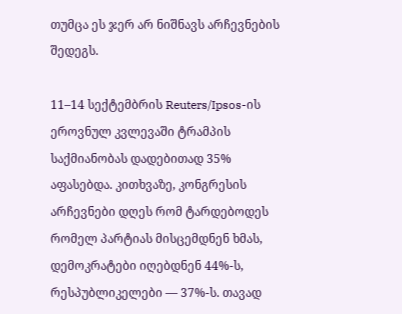თუმცა ეს ჯერ არ ნიშნავს არჩევნების შედეგს.

11–14 სექტემბრის Reuters/Ipsos-ის ეროვნულ კვლევაში ტრამპის საქმიანობას დადებითად 35% აფასებდა. კითხვაზე, კონგრესის არჩევნები დღეს რომ ტარდებოდეს რომელ პარტიას მისცემდნენ ხმას, დემოკრატები იღებდნენ 44%-ს, რესპუბლიკელები — 37%-ს. თავად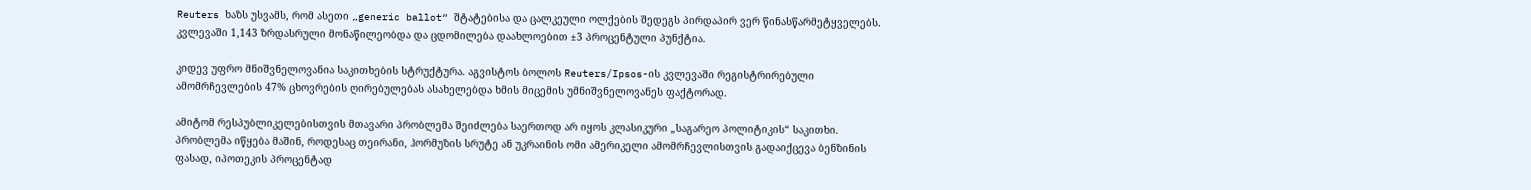Reuters ხაზს უსვამს, რომ ასეთი „generic ballot“ შტატებისა და ცალკეული ოლქების შედეგს პირდაპირ ვერ წინასწარმეტყველებს. კვლევაში 1,143 ზრდასრული მონაწილეობდა და ცდომილება დაახლოებით ±3 პროცენტული პუნქტია.

კიდევ უფრო მნიშვნელოვანია საკითხების სტრუქტურა. აგვისტოს ბოლოს Reuters/Ipsos-ის კვლევაში რეგისტრირებული ამომრჩევლების 47% ცხოვრების ღირებულებას ასახელებდა ხმის მიცემის უმნიშვნელოვანეს ფაქტორად.

ამიტომ რესპუბლიკელებისთვის მთავარი პრობლემა შეიძლება საერთოდ არ იყოს კლასიკური „საგარეო პოლიტიკის“ საკითხი. პრობლემა იწყება მაშინ, როდესაც თეირანი, ჰორმუზის სრუტე ან უკრაინის ომი ამერიკელი ამომრჩევლისთვის გადაიქცევა ბენზინის ფასად, იპოთეკის პროცენტად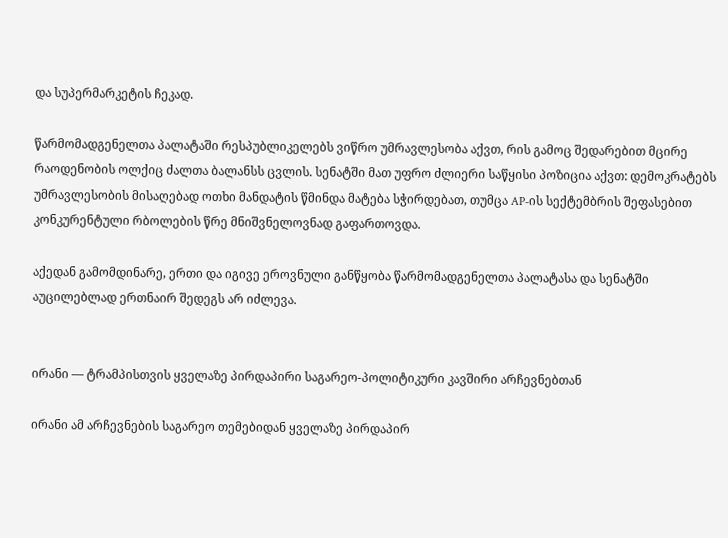და სუპერმარკეტის ჩეკად.

წარმომადგენელთა პალატაში რესპუბლიკელებს ვიწრო უმრავლესობა აქვთ, რის გამოც შედარებით მცირე რაოდენობის ოლქიც ძალთა ბალანსს ცვლის. სენატში მათ უფრო ძლიერი საწყისი პოზიცია აქვთ: დემოკრატებს უმრავლესობის მისაღებად ოთხი მანდატის წმინდა მატება სჭირდებათ, თუმცა AP-ის სექტემბრის შეფასებით კონკურენტული რბოლების წრე მნიშვნელოვნად გაფართოვდა.

აქედან გამომდინარე, ერთი და იგივე ეროვნული განწყობა წარმომადგენელთა პალატასა და სენატში აუცილებლად ერთნაირ შედეგს არ იძლევა.


ირანი — ტრამპისთვის ყველაზე პირდაპირი საგარეო-პოლიტიკური კავშირი არჩევნებთან

ირანი ამ არჩევნების საგარეო თემებიდან ყველაზე პირდაპირ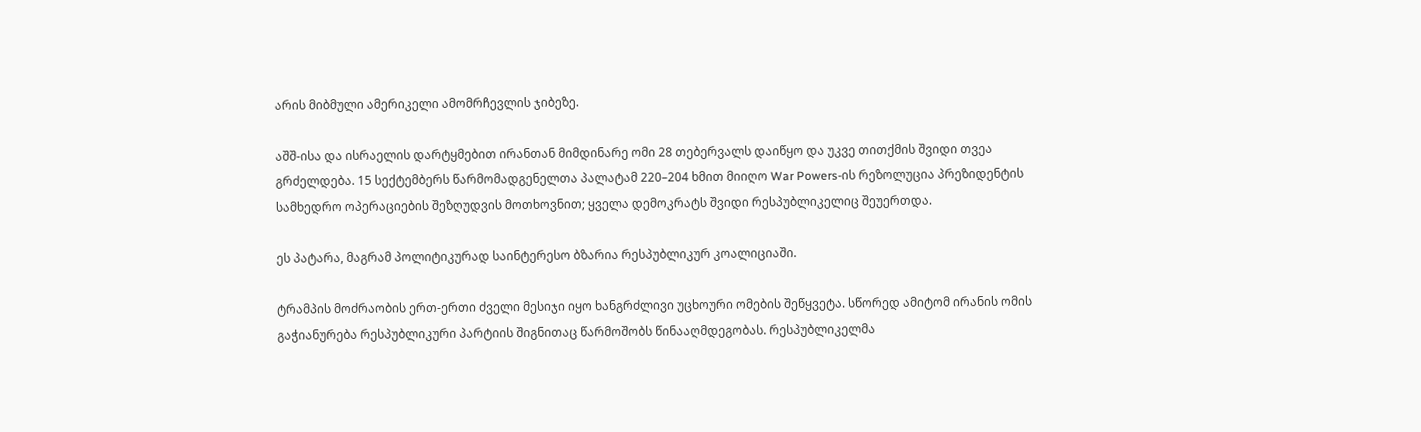არის მიბმული ამერიკელი ამომრჩევლის ჯიბეზე.

აშშ-ისა და ისრაელის დარტყმებით ირანთან მიმდინარე ომი 28 თებერვალს დაიწყო და უკვე თითქმის შვიდი თვეა გრძელდება. 15 სექტემბერს წარმომადგენელთა პალატამ 220–204 ხმით მიიღო War Powers-ის რეზოლუცია პრეზიდენტის სამხედრო ოპერაციების შეზღუდვის მოთხოვნით; ყველა დემოკრატს შვიდი რესპუბლიკელიც შეუერთდა.

ეს პატარა, მაგრამ პოლიტიკურად საინტერესო ბზარია რესპუბლიკურ კოალიციაში.

ტრამპის მოძრაობის ერთ-ერთი ძველი მესიჯი იყო ხანგრძლივი უცხოური ომების შეწყვეტა. სწორედ ამიტომ ირანის ომის გაჭიანურება რესპუბლიკური პარტიის შიგნითაც წარმოშობს წინააღმდეგობას. რესპუბლიკელმა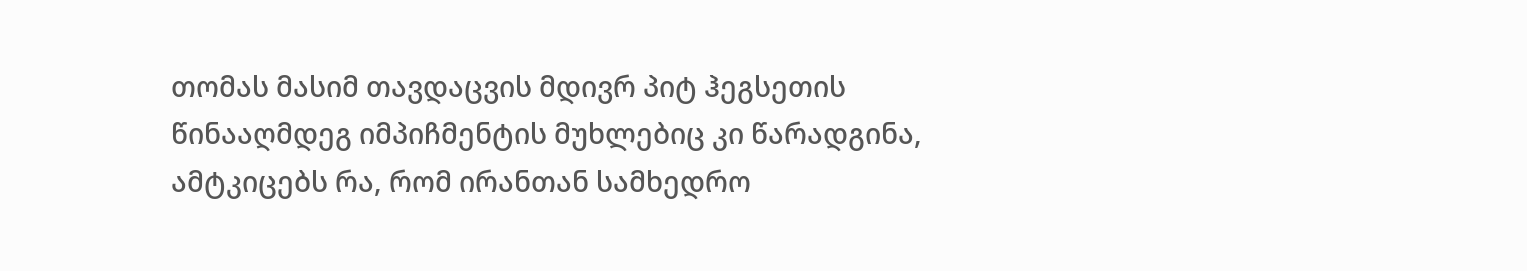თომას მასიმ თავდაცვის მდივრ პიტ ჰეგსეთის წინააღმდეგ იმპიჩმენტის მუხლებიც კი წარადგინა, ამტკიცებს რა, რომ ირანთან სამხედრო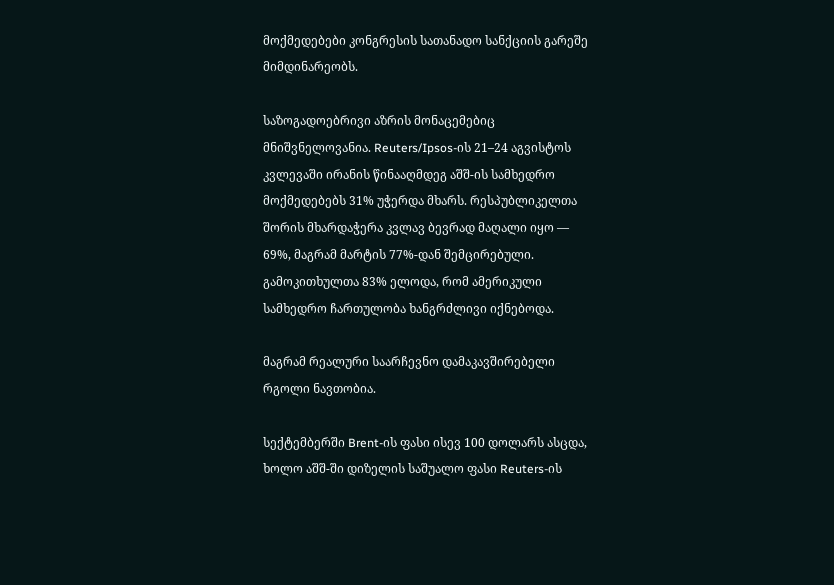მოქმედებები კონგრესის სათანადო სანქციის გარეშე მიმდინარეობს.

საზოგადოებრივი აზრის მონაცემებიც მნიშვნელოვანია. Reuters/Ipsos-ის 21–24 აგვისტოს კვლევაში ირანის წინააღმდეგ აშშ-ის სამხედრო მოქმედებებს 31% უჭერდა მხარს. რესპუბლიკელთა შორის მხარდაჭერა კვლავ ბევრად მაღალი იყო — 69%, მაგრამ მარტის 77%-დან შემცირებული. გამოკითხულთა 83% ელოდა, რომ ამერიკული სამხედრო ჩართულობა ხანგრძლივი იქნებოდა.

მაგრამ რეალური საარჩევნო დამაკავშირებელი რგოლი ნავთობია.

სექტემბერში Brent-ის ფასი ისევ 100 დოლარს ასცდა, ხოლო აშშ-ში დიზელის საშუალო ფასი Reuters-ის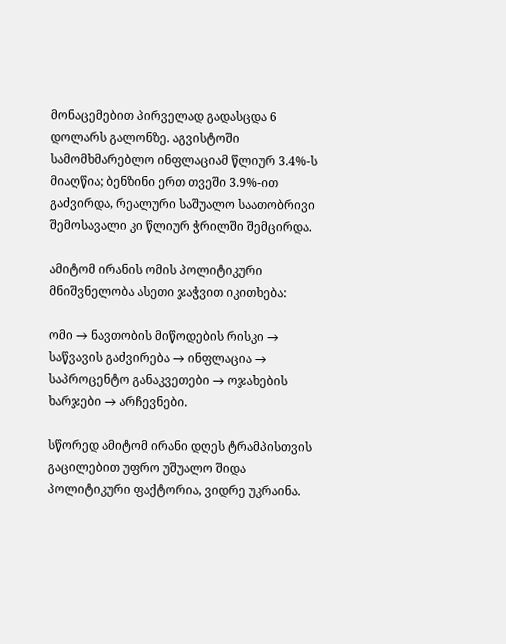მონაცემებით პირველად გადასცდა 6 დოლარს გალონზე. აგვისტოში სამომხმარებლო ინფლაციამ წლიურ 3.4%-ს მიაღწია; ბენზინი ერთ თვეში 3.9%-ით გაძვირდა, რეალური საშუალო საათობრივი შემოსავალი კი წლიურ ჭრილში შემცირდა.

ამიტომ ირანის ომის პოლიტიკური მნიშვნელობა ასეთი ჯაჭვით იკითხება:

ომი → ნავთობის მიწოდების რისკი → საწვავის გაძვირება → ინფლაცია → საპროცენტო განაკვეთები → ოჯახების ხარჯები → არჩევნები.

სწორედ ამიტომ ირანი დღეს ტრამპისთვის გაცილებით უფრო უშუალო შიდა პოლიტიკური ფაქტორია, ვიდრე უკრაინა.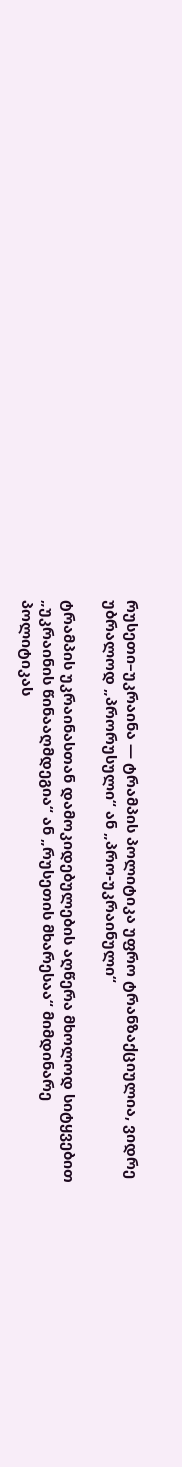რუსეთი–უკრაინა — ტრამპის პოლიტიკა უფრო ტრანზაქციულია, ვიდრე უბრალოდ „პრორუსული“ ან „პრო-უკრაინული“

ტრამპის უკრაინასთან დამოკიდებულების აღწერა მხოლოდ სიტყვებით „უკრაინის წინააღმდეგია“ ან „რუსეთის მხარესაა“ მიმდინარე პოლიტიკას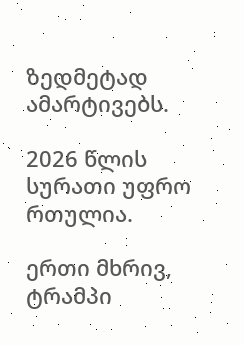ზედმეტად ამარტივებს.

2026 წლის სურათი უფრო რთულია.

ერთი მხრივ, ტრამპი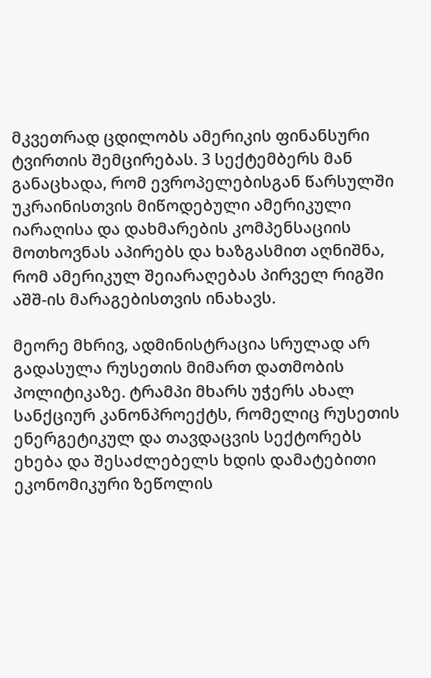მკვეთრად ცდილობს ამერიკის ფინანსური ტვირთის შემცირებას. 3 სექტემბერს მან განაცხადა, რომ ევროპელებისგან წარსულში უკრაინისთვის მიწოდებული ამერიკული იარაღისა და დახმარების კომპენსაციის მოთხოვნას აპირებს და ხაზგასმით აღნიშნა, რომ ამერიკულ შეიარაღებას პირველ რიგში აშშ-ის მარაგებისთვის ინახავს.

მეორე მხრივ, ადმინისტრაცია სრულად არ გადასულა რუსეთის მიმართ დათმობის პოლიტიკაზე. ტრამპი მხარს უჭერს ახალ სანქციურ კანონპროექტს, რომელიც რუსეთის ენერგეტიკულ და თავდაცვის სექტორებს ეხება და შესაძლებელს ხდის დამატებითი ეკონომიკური ზეწოლის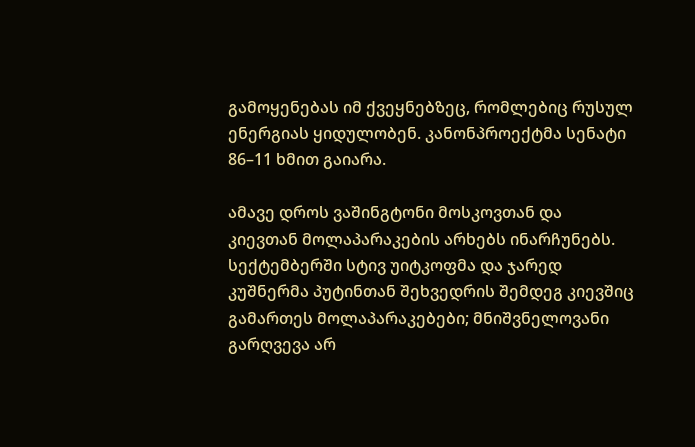გამოყენებას იმ ქვეყნებზეც, რომლებიც რუსულ ენერგიას ყიდულობენ. კანონპროექტმა სენატი 86–11 ხმით გაიარა.

ამავე დროს ვაშინგტონი მოსკოვთან და კიევთან მოლაპარაკების არხებს ინარჩუნებს. სექტემბერში სტივ უიტკოფმა და ჯარედ კუშნერმა პუტინთან შეხვედრის შემდეგ კიევშიც გამართეს მოლაპარაკებები; მნიშვნელოვანი გარღვევა არ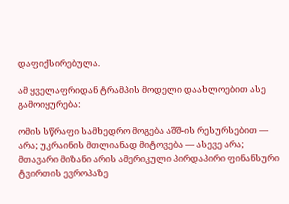დაფიქსირებულა.

ამ ყველაფრიდან ტრამპის მოდელი დაახლოებით ასე გამოიყურება:

ომის სწრაფი სამხედრო მოგება აშშ-ის რესურსებით — არა; უკრაინის მთლიანად მიტოვება — ასევე არა; მთავარი მიზანი არის ამერიკული პირდაპირი ფინანსური ტვირთის ევროპაზე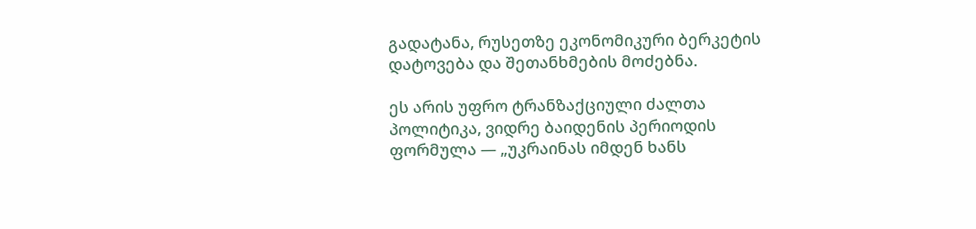გადატანა, რუსეთზე ეკონომიკური ბერკეტის დატოვება და შეთანხმების მოძებნა.

ეს არის უფრო ტრანზაქციული ძალთა პოლიტიკა, ვიდრე ბაიდენის პერიოდის ფორმულა — „უკრაინას იმდენ ხანს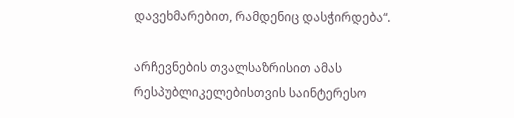დავეხმარებით, რამდენიც დასჭირდება“.

არჩევნების თვალსაზრისით ამას რესპუბლიკელებისთვის საინტერესო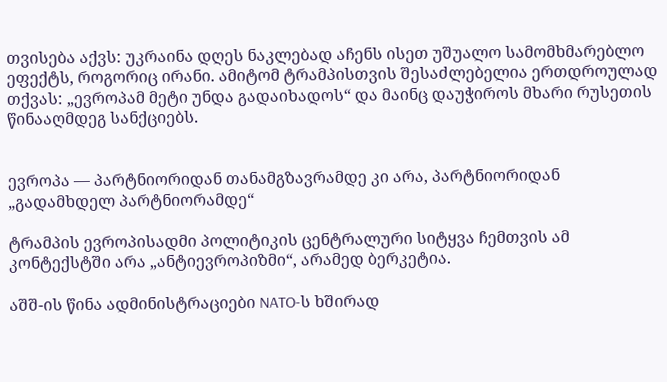თვისება აქვს: უკრაინა დღეს ნაკლებად აჩენს ისეთ უშუალო სამომხმარებლო ეფექტს, როგორიც ირანი. ამიტომ ტრამპისთვის შესაძლებელია ერთდროულად თქვას: „ევროპამ მეტი უნდა გადაიხადოს“ და მაინც დაუჭიროს მხარი რუსეთის წინააღმდეგ სანქციებს.


ევროპა — პარტნიორიდან თანამგზავრამდე კი არა, პარტნიორიდან „გადამხდელ პარტნიორამდე“

ტრამპის ევროპისადმი პოლიტიკის ცენტრალური სიტყვა ჩემთვის ამ კონტექსტში არა „ანტიევროპიზმი“, არამედ ბერკეტია.

აშშ-ის წინა ადმინისტრაციები NATO-ს ხშირად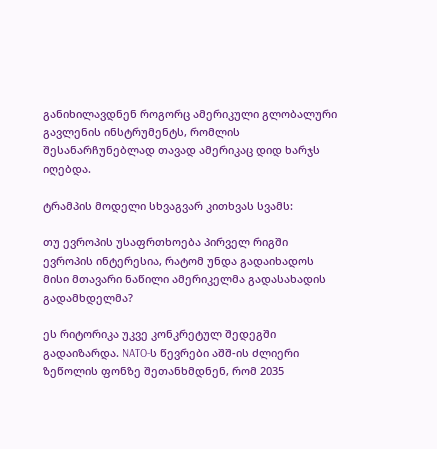განიხილავდნენ როგორც ამერიკული გლობალური გავლენის ინსტრუმენტს, რომლის შესანარჩუნებლად თავად ამერიკაც დიდ ხარჯს იღებდა.

ტრამპის მოდელი სხვაგვარ კითხვას სვამს:

თუ ევროპის უსაფრთხოება პირველ რიგში ევროპის ინტერესია, რატომ უნდა გადაიხადოს მისი მთავარი ნაწილი ამერიკელმა გადასახადის გადამხდელმა?

ეს რიტორიკა უკვე კონკრეტულ შედეგში გადაიზარდა. NATO-ს წევრები აშშ-ის ძლიერი ზეწოლის ფონზე შეთანხმდნენ, რომ 2035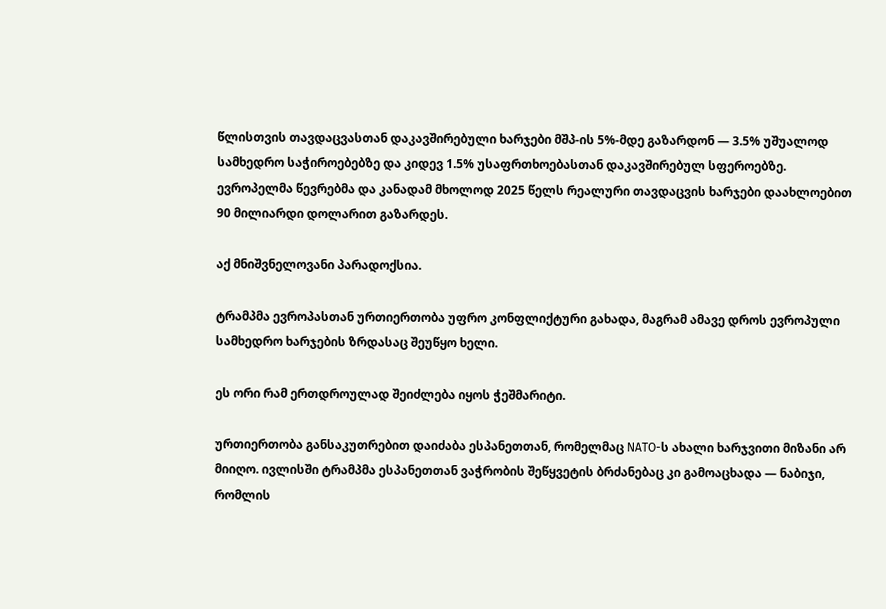წლისთვის თავდაცვასთან დაკავშირებული ხარჯები მშპ-ის 5%-მდე გაზარდონ — 3.5% უშუალოდ სამხედრო საჭიროებებზე და კიდევ 1.5% უსაფრთხოებასთან დაკავშირებულ სფეროებზე. ევროპელმა წევრებმა და კანადამ მხოლოდ 2025 წელს რეალური თავდაცვის ხარჯები დაახლოებით 90 მილიარდი დოლარით გაზარდეს.

აქ მნიშვნელოვანი პარადოქსია.

ტრამპმა ევროპასთან ურთიერთობა უფრო კონფლიქტური გახადა, მაგრამ ამავე დროს ევროპული სამხედრო ხარჯების ზრდასაც შეუწყო ხელი.

ეს ორი რამ ერთდროულად შეიძლება იყოს ჭეშმარიტი.

ურთიერთობა განსაკუთრებით დაიძაბა ესპანეთთან, რომელმაც NATO-ს ახალი ხარჯვითი მიზანი არ მიიღო. ივლისში ტრამპმა ესპანეთთან ვაჭრობის შეწყვეტის ბრძანებაც კი გამოაცხადა — ნაბიჯი, რომლის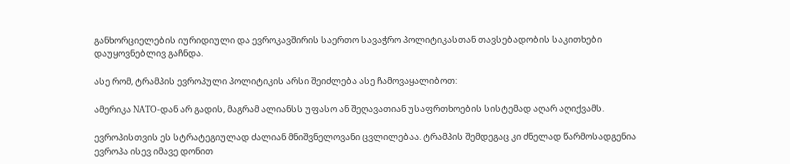განხორციელების იურიდიული და ევროკავშირის საერთო სავაჭრო პოლიტიკასთან თავსებადობის საკითხები დაუყოვნებლივ გაჩნდა.

ასე რომ, ტრამპის ევროპული პოლიტიკის არსი შეიძლება ასე ჩამოვაყალიბოთ:

ამერიკა NATO-დან არ გადის, მაგრამ ალიანსს უფასო ან შეღავათიან უსაფრთხოების სისტემად აღარ აღიქვამს.

ევროპისთვის ეს სტრატეგიულად ძალიან მნიშვნელოვანი ცვლილებაა. ტრამპის შემდეგაც კი ძნელად წარმოსადგენია ევროპა ისევ იმავე დონით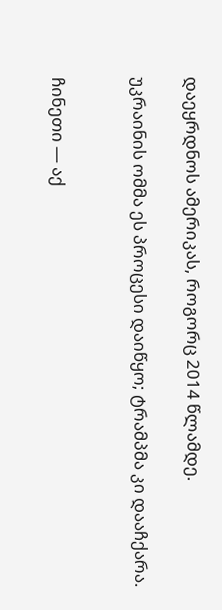დაეყრდნოს ამერიკას, როგორც 2014 წლამდე.

უკრაინის ომმა ეს პროცესი დაიწყო; ტრამპმა კი დააჩქარა.


ჩინეთი — აქ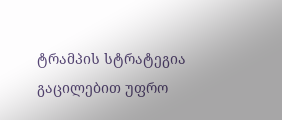ტრამპის სტრატეგია გაცილებით უფრო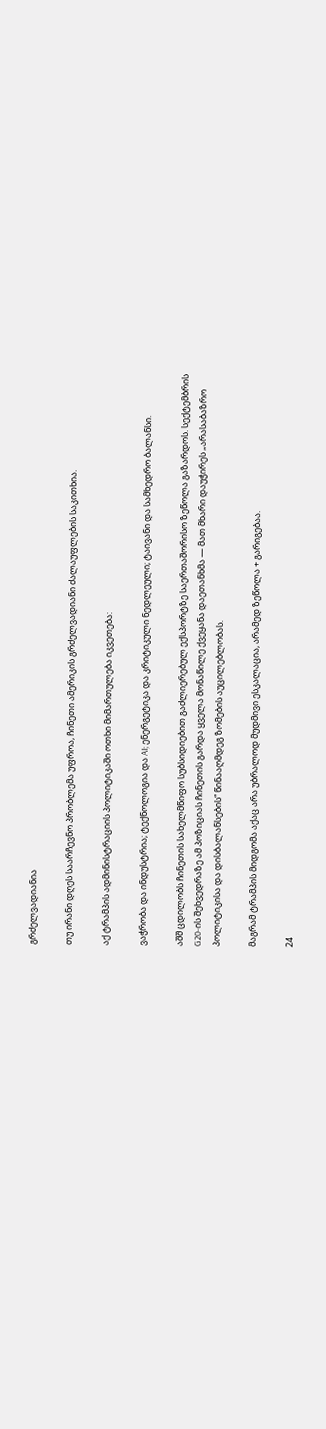გრძელვადიანია

თუ ირანი დღეს საარჩევნო პრობლემა უფროა, ჩინეთი ამერიკის გრძელვადიანი ძალაუფლების საკითხია.

აქ ტრამპის ადმინისტრაციის პოლიტიკაში ოთხი მიმართულება იკვეთება:

ვაჭრობა და ინდუსტრია; ტექნოლოგია და AI; ენერგეტიკა და კრიტიკული ნედლეული; ტაივანი და სამხედრო ბალანსი.

აშშ ცდილობს ჩინეთის სახელმწიფო სუბსიდიებით გაძლიერებულ ექსპორტზე საერთაშორისო ზეწოლა გაზარდოს. სექტემბრის G20-ის შეხვედრაზე ამ პოზიციას ჩინეთის გარდა ყველა მონაწილე ქვეყანა დაეთანხმა — მათ მხარი დაუჭირეს „არასაბაზრო პოლიტიკისა და დისბალანსების“ წინააღმდეგ ზომების აუცილებლობას.

მაგრამ ტრამპის მიდგომა აქაც არა უბრალოდ მუდმივი ესკალაცია, არამედ ზეწოლა + გარიგებაა.

24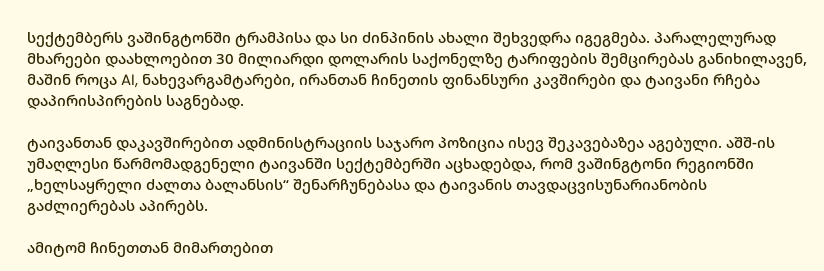სექტემბერს ვაშინგტონში ტრამპისა და სი ძინპინის ახალი შეხვედრა იგეგმება. პარალელურად მხარეები დაახლოებით 30 მილიარდი დოლარის საქონელზე ტარიფების შემცირებას განიხილავენ, მაშინ როცა AI, ნახევარგამტარები, ირანთან ჩინეთის ფინანსური კავშირები და ტაივანი რჩება დაპირისპირების საგნებად.

ტაივანთან დაკავშირებით ადმინისტრაციის საჯარო პოზიცია ისევ შეკავებაზეა აგებული. აშშ-ის უმაღლესი წარმომადგენელი ტაივანში სექტემბერში აცხადებდა, რომ ვაშინგტონი რეგიონში „ხელსაყრელი ძალთა ბალანსის“ შენარჩუნებასა და ტაივანის თავდაცვისუნარიანობის გაძლიერებას აპირებს.

ამიტომ ჩინეთთან მიმართებით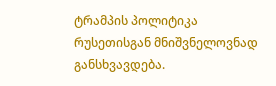ტრამპის პოლიტიკა რუსეთისგან მნიშვნელოვნად განსხვავდება.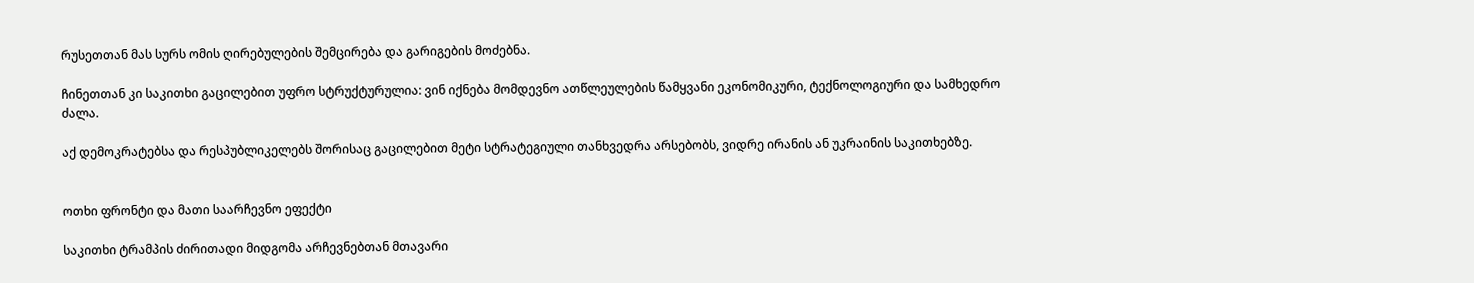რუსეთთან მას სურს ომის ღირებულების შემცირება და გარიგების მოძებნა.

ჩინეთთან კი საკითხი გაცილებით უფრო სტრუქტურულია: ვინ იქნება მომდევნო ათწლეულების წამყვანი ეკონომიკური, ტექნოლოგიური და სამხედრო ძალა.

აქ დემოკრატებსა და რესპუბლიკელებს შორისაც გაცილებით მეტი სტრატეგიული თანხვედრა არსებობს, ვიდრე ირანის ან უკრაინის საკითხებზე.


ოთხი ფრონტი და მათი საარჩევნო ეფექტი

საკითხი ტრამპის ძირითადი მიდგომა არჩევნებთან მთავარი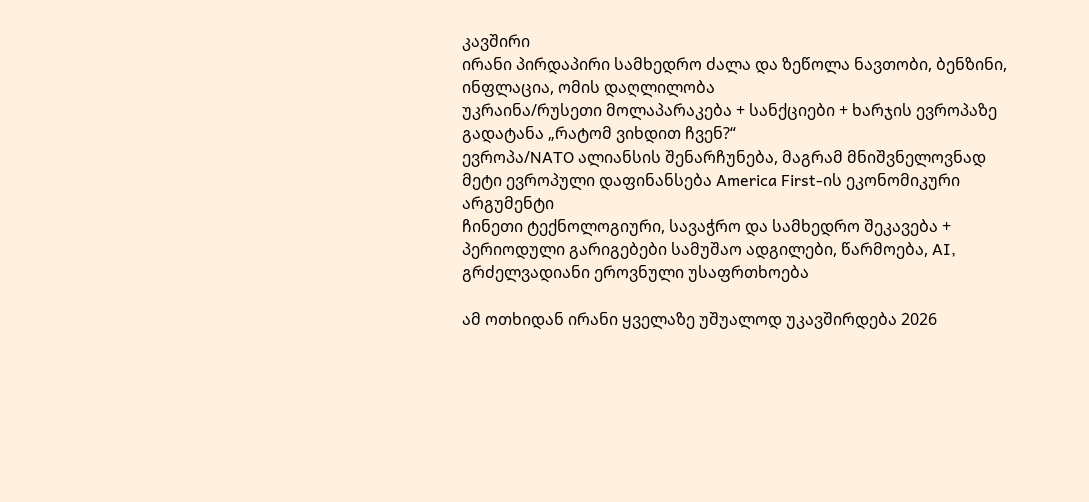კავშირი
ირანი პირდაპირი სამხედრო ძალა და ზეწოლა ნავთობი, ბენზინი, ინფლაცია, ომის დაღლილობა
უკრაინა/რუსეთი მოლაპარაკება + სანქციები + ხარჯის ევროპაზე გადატანა „რატომ ვიხდით ჩვენ?“
ევროპა/NATO ალიანსის შენარჩუნება, მაგრამ მნიშვნელოვნად მეტი ევროპული დაფინანსება America First-ის ეკონომიკური არგუმენტი
ჩინეთი ტექნოლოგიური, სავაჭრო და სამხედრო შეკავება + პერიოდული გარიგებები სამუშაო ადგილები, წარმოება, AI, გრძელვადიანი ეროვნული უსაფრთხოება

ამ ოთხიდან ირანი ყველაზე უშუალოდ უკავშირდება 2026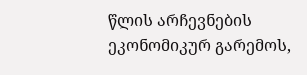წლის არჩევნების ეკონომიკურ გარემოს,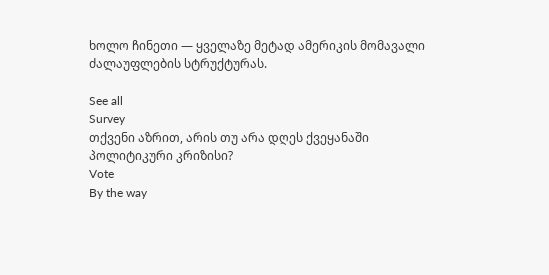ხოლო ჩინეთი — ყველაზე მეტად ამერიკის მომავალი ძალაუფლების სტრუქტურას.

See all
Survey
თქვენი აზრით, არის თუ არა დღეს ქვეყანაში პოლიტიკური კრიზისი?
Vote
By the way